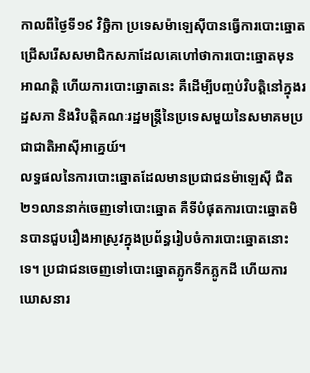កាលពីថ្ងៃទី១៩ វិច្ឆិកា ប្រទេសម៉ាឡេស៊ីបានធ្វើការបោះឆ្នោតជ្រើសរើសសមាជិកសភាដែលគេហៅថាការបោះឆ្នោតមុនអាណត្តិ ហើយការបោះឆ្នោតនេះ គឺដើម្បីបញ្ចប់វិបត្តិនៅក្នុងរដ្ឋសភា និងវិបត្តិគណៈរដ្ឋមន្ដ្រីនៃប្រទេសមួយនៃសមាគមប្រជាជាតិអាស៊ីអាគ្នេយ៍។
លទ្ធផលនៃការបោះឆ្នោតដែលមានប្រជាជនម៉ាឡេស៊ី ជិត ២១លាននាក់ចេញទៅបោះឆ្នោត គឺទីបំផុតការបោះឆ្នោតមិនបានជួបរឿងអាស្រូវក្នុងប្រព័ន្ធរៀបចំការបោះឆ្នោតនោះទេ។ ប្រជាជនចេញទៅបោះឆ្នោតភ្លូកទឹកភ្លូកដី ហើយការឃោសនារ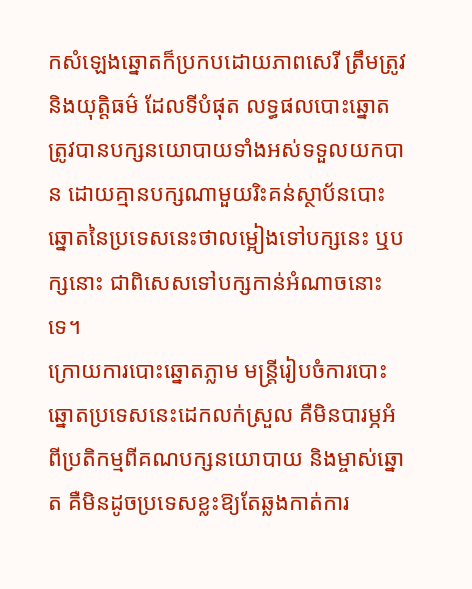កសំឡេងឆ្នោតក៏ប្រកបដោយភាពសេរី ត្រឹមត្រូវ និងយុត្តិធម៌ ដែលទីបំផុត លទ្ធផលបោះឆ្នោតត្រូវបានបក្សនយោបាយទាំងអស់ទទួលយកបាន ដោយគ្មានបក្សណាមួយរិះគន់ស្ថាប័នបោះឆ្នោតនៃប្រទេសនេះថាលម្អៀងទៅបក្សនេះ ឬបក្សនោះ ជាពិសេសទៅបក្សកាន់អំណាចនោះទេ។
ក្រោយការបោះឆ្នោតភ្លាម មន្ត្រីរៀបចំការបោះឆ្នោតប្រទេសនេះដេកលក់ស្រួល គឺមិនបារម្ភអំពីប្រតិកម្មពីគណបក្សនយោបាយ និងម្ចាស់ឆ្នោត គឺមិនដូចប្រទេសខ្លះឱ្យតែឆ្លងកាត់ការ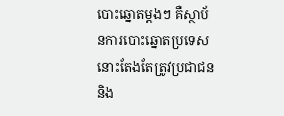បោះឆ្នោតម្ដងៗ គឺស្ថាប័នការបោះឆ្នោតប្រទេសនោះតែងតែត្រូវប្រជាជន និង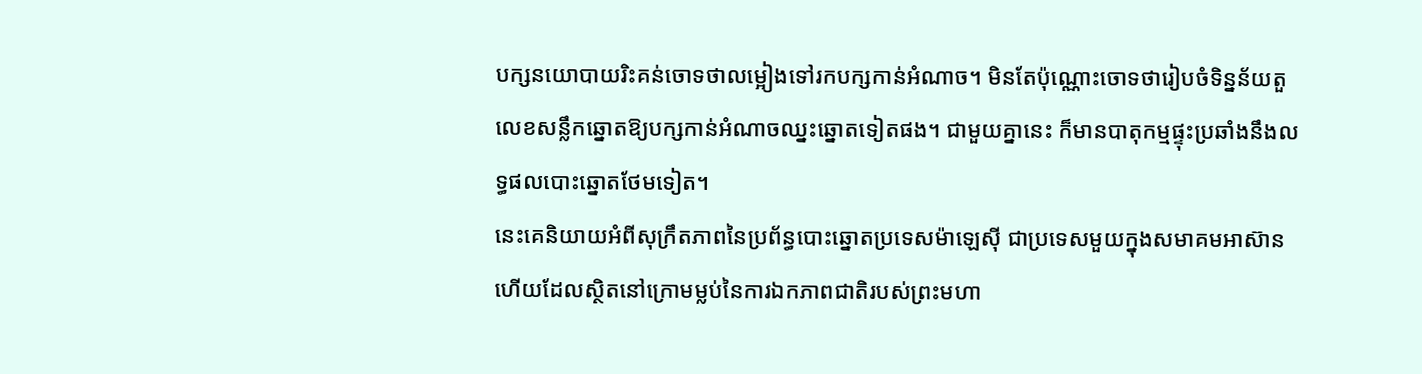បក្សនយោបាយរិះគន់ចោទថាលម្អៀងទៅរកបក្សកាន់អំណាច។ មិនតែប៉ុណ្ណោះចោទថារៀបចំទិន្នន័យតួលេខសន្លឹកឆ្នោតឱ្យបក្សកាន់អំណាចឈ្នះឆ្នោតទៀតផង។ ជាមួយគ្នានេះ ក៏មានបាតុកម្មផ្ទុះប្រឆាំងនឹងលទ្ធផលបោះឆ្នោតថែមទៀត។
នេះគេនិយាយអំពីសុក្រឹតភាពនៃប្រព័ន្ធបោះឆ្នោតប្រទេសម៉ាឡេស៊ី ជាប្រទេសមួយក្នុងសមាគមអាស៊ាន ហើយដែលស្ថិតនៅក្រោមម្លប់នៃការឯកភាពជាតិរបស់ព្រះមហា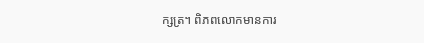ក្សត្រ។ ពិភពលោកមានការ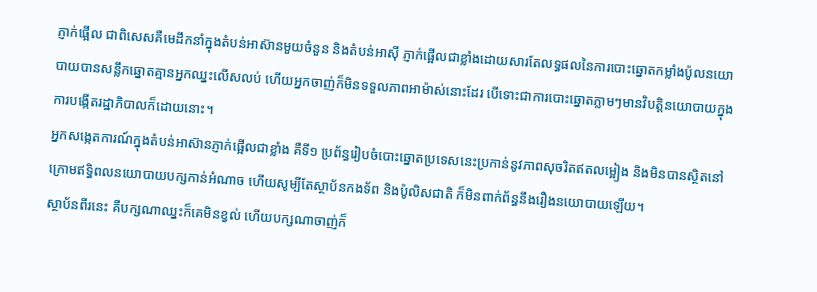ភ្ញាក់ផ្អើល ជាពិសេសគឺមេដឹកនាំក្នុងតំបន់អាស៊ានមួយចំនួន និងតំបន់អាស៊ី ភ្ញាក់ផ្អើលជាខ្លាំងដោយសារតែលទ្ធផលនៃការបោះឆ្នោតកម្លាំងប៉ូលនយោបាយបានសន្លឹកឆ្នោតគ្មានអ្នកឈ្នះលើសលប់ ហើយអ្នកចាញ់ក៏មិនទទួលភាពអាម៉ាស់នោះដែរ បើទោះជាការបោះឆ្នោតភ្លាមៗមានវិបត្តិនយោបាយក្នុងការបង្កើតរដ្ឋាភិបាលក៏ដោយនោះ។
អ្នកសង្កេតការណ៍ក្នុងតំបន់អាស៊ានភ្ញាក់ផ្អើលជាខ្លាំង គឺទី១ ប្រព័ន្ធរៀបចំបោះឆ្នោតប្រទេសនេះប្រកាន់នូវភាពសុចរិតឥតលម្អៀង និងមិនបានស្ថិតនៅក្រោមឥទ្ធិពលនយោបាយបក្សកាន់អំណាច ហើយសូម្បីតែស្ថាប័នកងទ័ព និងប៉ូលិសជាតិ ក៏មិនពាក់ព័ន្ធនឹងរឿងនយោបាយឡើយ។
ស្ថាប័នពីរនេះ គឺបក្សណាឈ្នះក៏គេមិនខ្វល់ ហើយបក្សណាចាញ់ក៏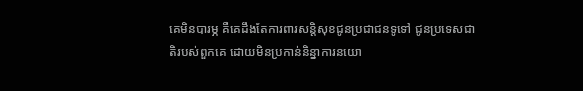គេមិនបារម្ភ គឺគេដឹងតែការពារសន្តិសុខជូនប្រជាជនទូទៅ ជូនប្រទេសជាតិរបស់ពួកគេ ដោយមិនប្រកាន់និន្នាការនយោ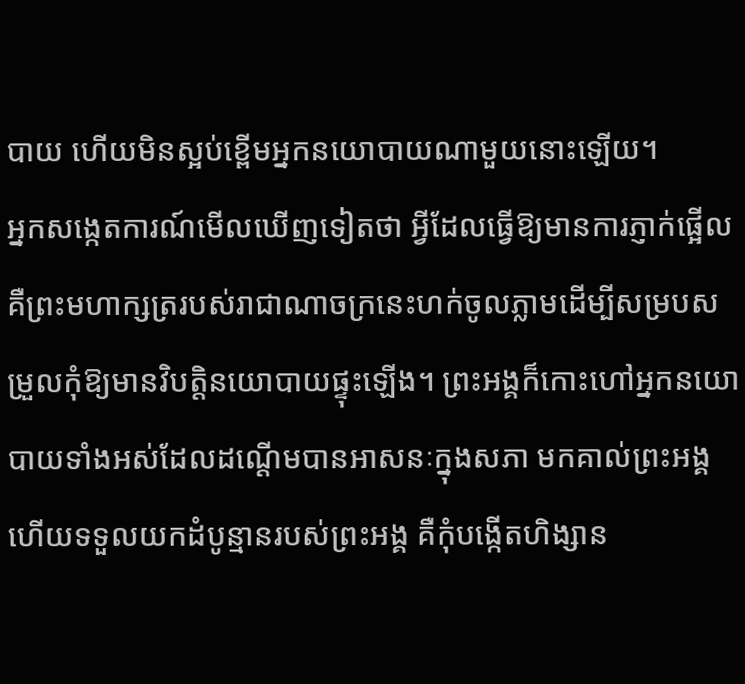បាយ ហើយមិនស្អប់ខ្ពើមអ្នកនយោបាយណាមួយនោះឡើយ។
អ្នកសង្កេតការណ៍មើលឃើញទៀតថា អ្វីដែលធ្វើឱ្យមានការភ្ញាក់ផ្អើល គឺព្រះមហាក្សត្ររបស់រាជាណាចក្រនេះហក់ចូលភ្លាមដើម្បីសម្របសម្រួលកុំឱ្យមានវិបត្តិនយោបាយផ្ទុះឡើង។ ព្រះអង្គក៏កោះហៅអ្នកនយោបាយទាំងអស់ដែលដណ្ដើមបានអាសនៈក្នុងសភា មកគាល់ព្រះអង្គ ហើយទទួលយកដំបូន្មានរបស់ព្រះអង្គ គឺកុំបង្កើតហិង្សាន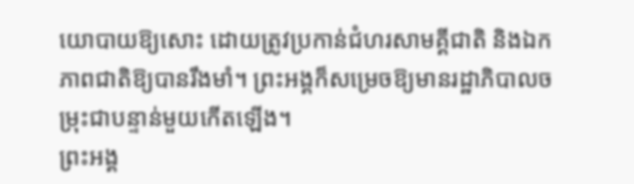យោបាយឱ្យសោះ ដោយត្រូវប្រកាន់ជំហរសាមគ្គីជាតិ និងឯកភាពជាតិឱ្យបានរឹងមាំ។ ព្រះអង្គក៏សម្រេចឱ្យមានរដ្ឋាភិបាលចម្រុះជាបន្ទាន់មួយកើតឡើង។
ព្រះអង្គ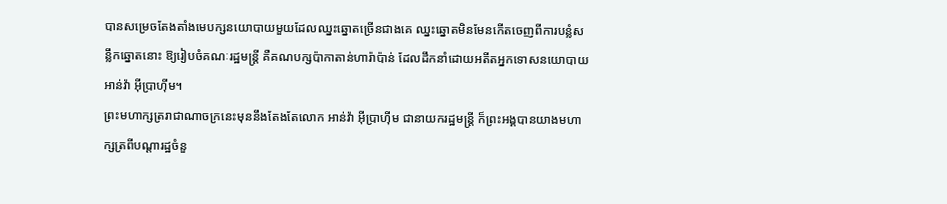បានសម្រេចតែងតាំងមេបក្សនយោបាយមួយដែលឈ្នះឆ្នោតច្រើនជាងគេ ឈ្នះឆ្នោតមិនមែនកើតចេញពីការបន្លំសន្លឹកឆ្នោតនោះ ឱ្យរៀបចំគណៈរដ្ឋមន្ដ្រី គឺគណបក្សប៉ាកាតាន់ហារ៉ាប៉ាន់ ដែលដឹកនាំដោយអតីតអ្នកទោសនយោបាយ អាន់វ៉ា អ៊ីប្រាហ៊ីម។
ព្រះមហាក្សត្ររាជាណាចក្រនេះមុននឹងតែងតែលោក អាន់វ៉ា អ៊ីប្រាហ៊ីម ជានាយករដ្ឋមន្ត្រី ក៏ព្រះអង្គបានយាងមហាក្សត្រពីបណ្ដារដ្ឋចំនួ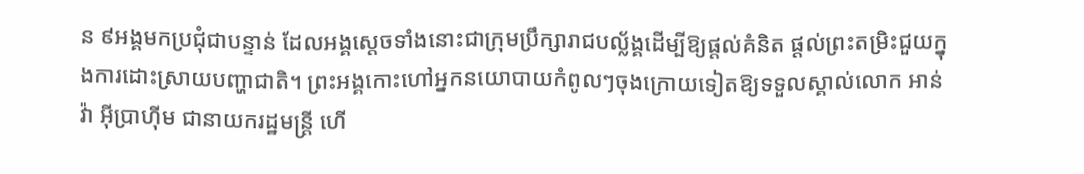ន ៩អង្គមកប្រជុំជាបន្ទាន់ ដែលអង្គស្ដេចទាំងនោះជាក្រុមប្រឹក្សារាជបល្ល័ង្គដើម្បីឱ្យផ្ដល់គំនិត ផ្ដល់ព្រះតម្រិះជួយក្នុងការដោះស្រាយបញ្ហាជាតិ។ ព្រះអង្គកោះហៅអ្នកនយោបាយកំពូលៗចុងក្រោយទៀតឱ្យទទួលស្គាល់លោក អាន់វ៉ា អ៊ីប្រាហ៊ីម ជានាយករដ្ឋមន្ត្រី ហើ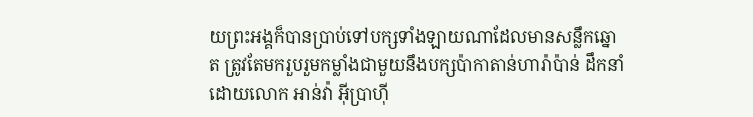យព្រះអង្គក៏បានប្រាប់ទៅបក្សទាំងឡាយណាដែលមានសន្លឹកឆ្នោត ត្រូវតែមករួបរួមកម្លាំងជាមួយនឹងបក្សប៉ាកាតាន់ហារ៉ាប៉ាន់ ដឹកនាំដោយលោក អាន់វ៉ា អ៊ីប្រាហ៊ី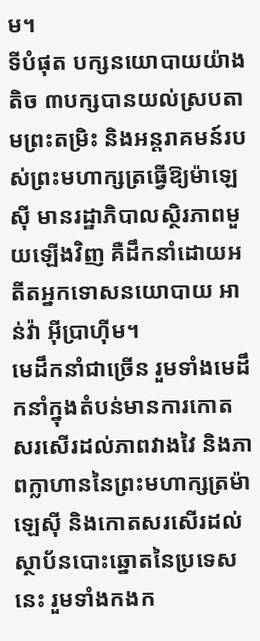ម។
ទីបំផុត បក្សនយោបាយយ៉ាងតិច ៣បក្សបានយល់ស្របតាមព្រះតម្រិះ និងអន្តរាគមន៍របស់ព្រះមហាក្សត្រធ្វើឱ្យម៉ាឡេស៊ី មានរដ្ឋាភិបាលស្ថិរភាពមួយឡើងវិញ គឺដឹកនាំដោយអតីតអ្នកទោសនយោបាយ អាន់វ៉ា អ៊ីប្រាហ៊ីម។
មេដឹកនាំជាច្រើន រួមទាំងមេដឹកនាំក្នុងតំបន់មានការកោតសរសើរដល់ភាពវាងវៃ និងភាពក្លាហាននៃព្រះមហាក្សត្រម៉ាឡេស៊ី និងកោតសរសើរដល់ស្ថាប័នបោះឆ្នោតនៃប្រទេសនេះ រួមទាំងកងក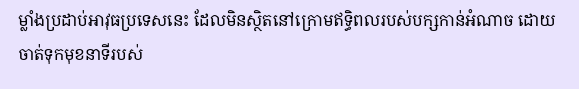ម្លាំងប្រដាប់អាវុធប្រទេសនេះ ដែលមិនស្ថិតនៅក្រោមឥទ្ធិពលរបស់បក្សកាន់អំណាច ដោយចាត់ទុកមុខនាទីរបស់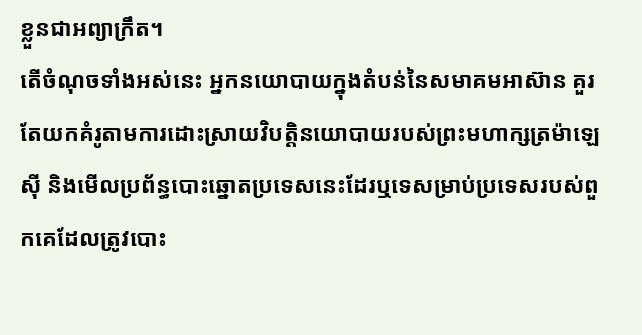ខ្លួនជាអព្យាក្រឹត។
តើចំណុចទាំងអស់នេះ អ្នកនយោបាយក្នុងតំបន់នៃសមាគមអាស៊ាន គួរតែយកគំរូតាមការដោះស្រាយវិបត្តិនយោបាយរបស់ព្រះមហាក្សត្រម៉ាឡេស៊ី និងមើលប្រព័ន្ធបោះឆ្នោតប្រទេសនេះដែរឬទេសម្រាប់ប្រទេសរបស់ពួកគេដែលត្រូវបោះ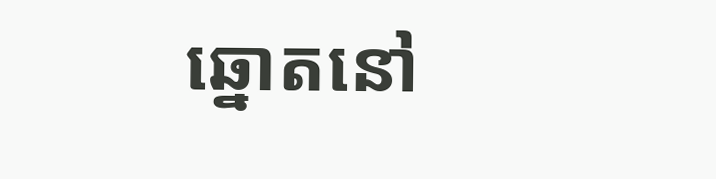ឆ្នោតនៅ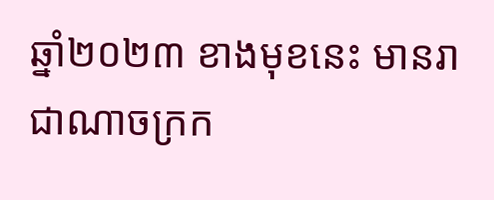ឆ្នាំ២០២៣ ខាងមុខនេះ មានរាជាណាចក្រក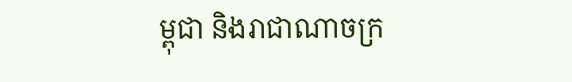ម្ពុជា និងរាជាណាចក្រ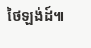ថៃឡង់ដ៍៕